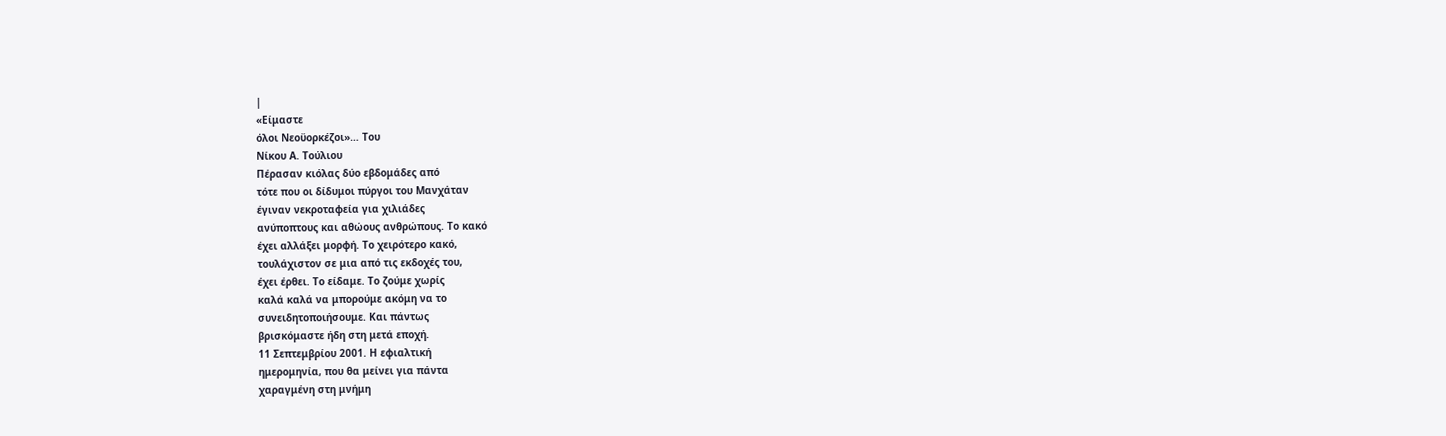|
«Είμαστε
όλοι Νεοϋορκέζοι»… Του
Νίκου Α. Τούλιου
Πέρασαν κιόλας δύο εβδομάδες από
τότε που οι δίδυμοι πύργοι του Μανχάταν
έγιναν νεκροταφεία για χιλιάδες
ανύποπτους και αθώους ανθρώπους. Το κακό
έχει αλλάξει μορφή. Το χειρότερο κακό,
τουλάχιστον σε μια από τις εκδοχές του,
έχει έρθει. Το είδαμε. Το ζούμε χωρίς
καλά καλά να μπορούμε ακόμη να το
συνειδητοποιήσουμε. Και πάντως
βρισκόμαστε ήδη στη μετά εποχή.
11 Σεπτεμβρίου 2001. Η εφιαλτική
ημερομηνία, που θα μείνει για πάντα
χαραγμένη στη μνήμη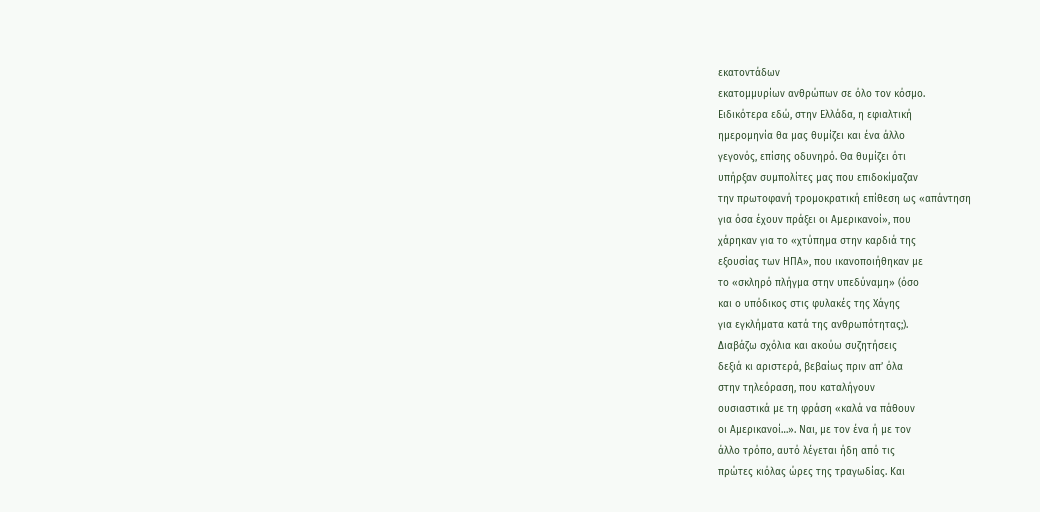εκατοντάδων
εκατομμυρίων ανθρώπων σε όλο τον κόσμο.
Ειδικότερα εδώ, στην Ελλάδα, η εφιαλτική
ημερομηνία θα μας θυμίζει και ένα άλλο
γεγονός, επίσης οδυνηρό. Θα θυμίζει ότι
υπήρξαν συμπολίτες μας που επιδοκίμαζαν
την πρωτοφανή τρομοκρατική επίθεση ως «απάντηση
για όσα έχουν πράξει οι Αμερικανοί», που
χάρηκαν για το «χτύπημα στην καρδιά της
εξουσίας των ΗΠΑ», που ικανοποιήθηκαν με
το «σκληρό πλήγμα στην υπεδύναμη» (όσο
και ο υπόδικος στις φυλακές της Χάγης
για εγκλήματα κατά της ανθρωπότητας;).
Διαβάζω σχόλια και ακούω συζητήσεις
δεξιά κι αριστερά, βεβαίως πριν απ’ όλα
στην τηλεόραση, που καταλήγουν
ουσιαστικά με τη φράση «καλά να πάθουν
οι Αμερικανοί…». Ναι, με τον ένα ή με τον
άλλο τρόπο, αυτό λέγεται ήδη από τις
πρώτες κιόλας ώρες της τραγωδίας. Και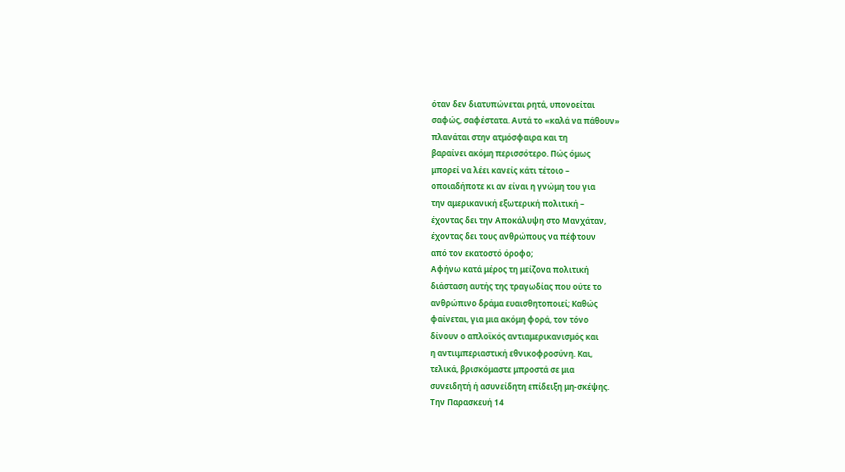όταν δεν διατυπώνεται ρητά, υπονοείται
σαφώς, σαφέστατα. Αυτά το «καλά να πάθουν»
πλανάται στην ατμόσφαιρα και τη
βαραίνει ακόμη περισσότερο. Πώς όμως
μπορεί να λέει κανείς κάτι τέτοιο –
οποιαδήποτε κι αν είναι η γνώμη του για
την αμερικανική εξωτερική πολιτική –
έχοντας δει την Αποκάλυψη στο Μανχάταν,
έχοντας δει τους ανθρώπους να πέφτουν
από τον εκατοστό όροφο;
Αφήνω κατά μέρος τη μείζονα πολιτική
διάσταση αυτής της τραγωδίας που ούτε το
ανθρώπινο δράμα ευαισθητοποιεί; Καθώς
φαίνεται, για μια ακόμη φορά, τον τόνο
δίνουν ο απλοϊκός αντιαμερικανισμός και
η αντιιμπεριαστική εθνικοφροσύνη. Και,
τελικά, βρισκόμαστε μπροστά σε μια
συνειδητή ή ασυνείδητη επίδειξη μη-σκέψης.
Την Παρασκευή 14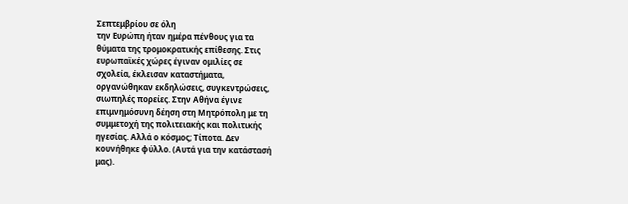Σεπτεμβρίου σε όλη
την Ευρώπη ήταν ημέρα πένθους για τα
θύματα της τρομοκρατικής επίθεσης. Στις
ευρωπαϊκές χώρες έγιναν ομιλίες σε
σχολεία, έκλεισαν καταστήματα,
οργανώθηκαν εκδηλώσεις, συγκεντρώσεις,
σιωπηλές πορείες. Στην Αθήνα έγινε
επιμνημόσυνη δέηση στη Μητρόπολη με τη
συμμετοχή της πολιτειακής και πολιτικής
ηγεσίας. Αλλά ο κόσμος; Τίποτα. Δεν
κουνήθηκε φύλλο. (Αυτά για την κατάστασή
μας).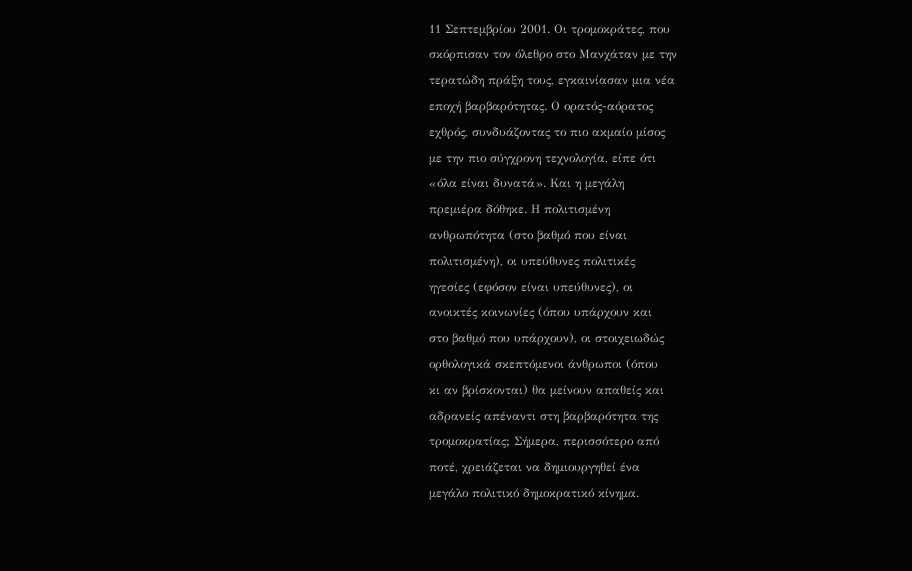11 Σεπτεμβρίου 2001. Οι τρομοκράτες, που
σκόρπισαν τον όλεθρο στο Μανχάταν με την
τερατώδη πράξη τους, εγκαινίασαν μια νέα
εποχή βαρβαρότητας. Ο ορατός-αόρατος
εχθρός, συνδυάζοντας το πιο ακμαίο μίσος
με την πιο σύγχρονη τεχνολογία, είπε ότι
«όλα είναι δυνατά». Και η μεγάλη
πρεμιέρα δόθηκε. Η πολιτισμένη
ανθρωπότητα (στο βαθμό που είναι
πολιτισμένη), οι υπεύθυνες πολιτικές
ηγεσίες (εφόσον είναι υπεύθυνες), οι
ανοικτές κοινωνίες (όπου υπάρχουν και
στο βαθμό που υπάρχουν), οι στοιχειωδώς
ορθολογικά σκεπτόμενοι άνθρωποι (όπου
κι αν βρίσκονται) θα μείνουν απαθείς και
αδρανείς απέναντι στη βαρβαρότητα της
τρομοκρατίας; Σήμερα, περισσότερο από
ποτέ, χρειάζεται να δημιουργηθεί ένα
μεγάλο πολιτικό δημοκρατικό κίνημα.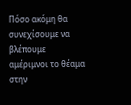Πόσο ακόμη θα συνεχίσουμε να βλέπουμε
αμέριμνοι το θέαμα στην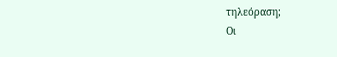τηλεόραση;
Οι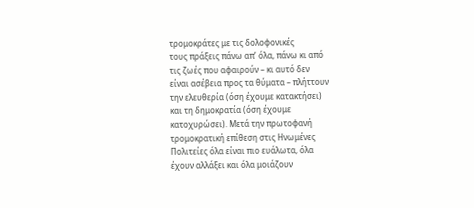τρομοκράτες με τις δολοφονικές
τους πράξεις πάνω απ’ όλα, πάνω κι από
τις ζωές που αφαιρούν – κι αυτό δεν
είναι ασέβεια προς τα θύματα – πλήττουν
την ελευθερία (όση έχουμε κατακτήσει)
και τη δημοκρατία (όση έχουμε
κατοχυρώσει). Μετά την πρωτοφανή
τρομοκρατική επίθεση στις Ηνωμένες
Πολιτείες όλα είναι πιο ευάλωτα, όλα
έχουν αλλάξει και όλα μοιάζουν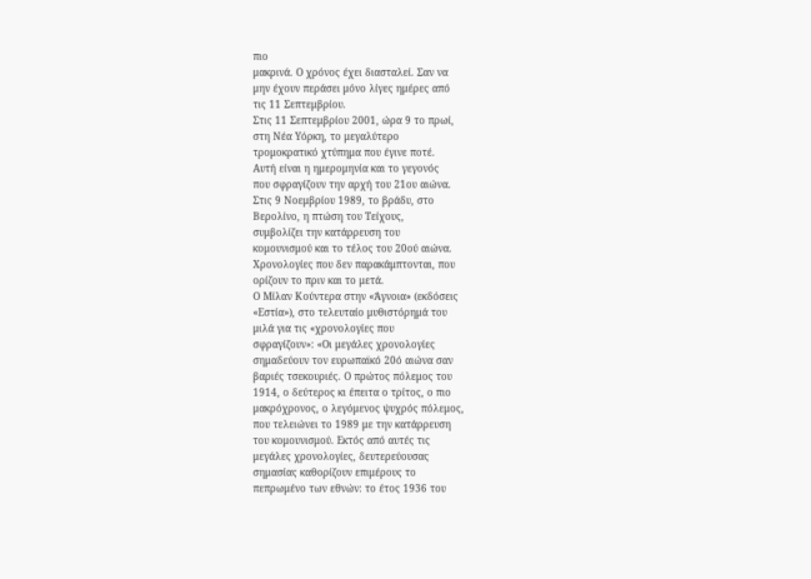πιο
μακρινά. Ο χρόνος έχει διασταλεί. Σαν να
μην έχουν περάσει μόνο λίγες ημέρες από
τις 11 Σεπτεμβρίου.
Στις 11 Σεπτεμβρίου 2001, ώρα 9 το πρωί,
στη Νέα Υόρκη, το μεγαλύτερο
τρομοκρατικό χτύπημα που έγινε ποτέ.
Αυτή είναι η ημερομηνία και το γεγονός
που σφραγίζουν την αρχή του 21ου αιώνα.
Στις 9 Νοεμβρίου 1989, το βράδυ, στο
Βερολίνο, η πτώση του Τείχους,
συμβολίζει την κατάρρευση του
κομουνισμού και το τέλος του 20ού αιώνα.
Χρονολογίες που δεν παρακάμπτονται, που
ορίζουν το πριν και το μετά.
Ο Μίλαν Κούντερα στην «Άγνοια» (εκδόσεις
«Εστία»), στο τελευταίο μυθιστόρημά του
μιλά για τις «χρονολογίες που
σφραγίζουν»: «Οι μεγάλες χρονολογίες
σημαδεύουν τον ευρωπαϊκό 20ό αιώνα σαν
βαριές τσεκουριές. Ο πρώτος πόλεμος του
1914, ο δεύτερος κι έπειτα ο τρίτος, ο πιο
μακρόχρονος, ο λεγόμενος ψυχρός πόλεμος,
που τελειώνει το 1989 με την κατάρρευση
του κομουνισμού. Εκτός από αυτές τις
μεγάλες χρονολογίες, δευτερεύουσας
σημασίας καθορίζουν επιμέρους το
πεπρωμένο των εθνών: το έτος 1936 του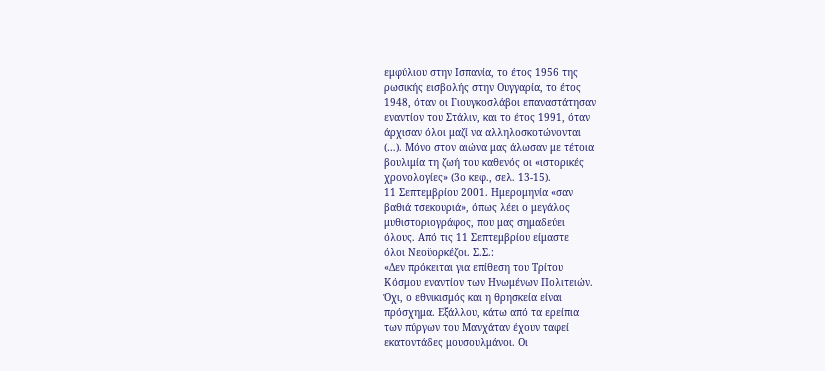εμφύλιου στην Ισπανία, το έτος 1956 της
ρωσικής εισβολής στην Ουγγαρία, το έτος
1948, όταν οι Γιουγκοσλάβοι επαναστάτησαν
εναντίον του Στάλιν, και το έτος 1991, όταν
άρχισαν όλοι μαζί να αλληλοσκοτώνονται
(…). Μόνο στον αιώνα μας άλωσαν με τέτοια
βουλιμία τη ζωή του καθενός οι «ιστορικές
χρονολογίες» (3ο κεφ., σελ. 13-15).
11 Σεπτεμβρίου 2001. Ημερομηνία «σαν
βαθιά τσεκουριά», όπως λέει ο μεγάλος
μυθιστοριογράφος, που μας σημαδεύει
όλους. Από τις 11 Σεπτεμβρίου είμαστε
όλοι Νεοϋορκέζοι. Σ.Σ.:
«Δεν πρόκειται για επίθεση του Τρίτου
Κόσμου εναντίον των Ηνωμένων Πολιτειών.
Όχι, ο εθνικισμός και η θρησκεία είναι
πρόσχημα. Εξάλλου, κάτω από τα ερείπια
των πύργων του Μανχάταν έχουν ταφεί
εκατοντάδες μουσουλμάνοι. Οι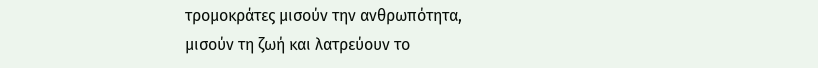τρομοκράτες μισούν την ανθρωπότητα,
μισούν τη ζωή και λατρεύουν το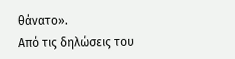θάνατο».
Από τις δηλώσεις του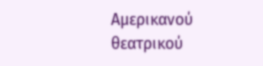Αμερικανού
θεατρικού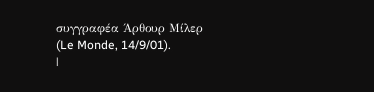συγγραφέα Άρθουρ Μίλερ (Le Monde, 14/9/01).
|